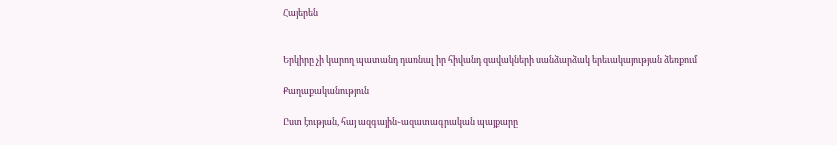Հայերեն


Երկիրը չի կարող պատանդ դառնալ իր հիվանդ զավակների սանձարձակ երեւակայության ձեռքում

Քաղաքականություն

Ըստ էության, հայ ազգային֊ազատագրական պայքարը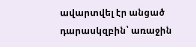ավարտվել էր անցած դարասկզբին՝ առաջին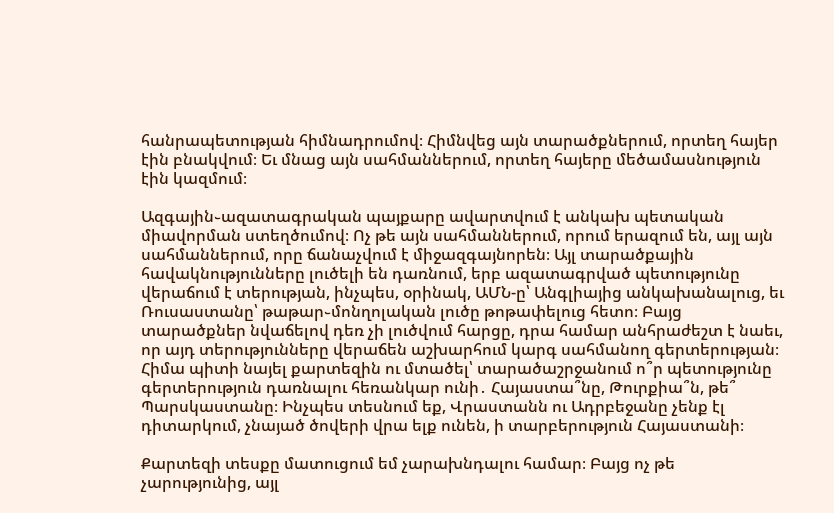հանրապետության հիմնադրումով։ Հիմնվեց այն տարածքներում, որտեղ հայեր էին բնակվում։ Եւ մնաց այն սահմաններում, որտեղ հայերը մեծամասնություն էին կազմում։

Ազգային֊ազատագրական պայքարը ավարտվում է անկախ պետական միավորման ստեղծումով։ Ոչ թե այն սահմաններում, որում երազում են, այլ այն սահմաններում, որը ճանաչվում է միջազգայնորեն։ Այլ տարածքային հավակնությունները լուծելի են դառնում, երբ ազատագրված պետությունը վերաճում է տերության, ինչպես, օրինակ, ԱՄՆ-ը՝ Անգլիայից անկախանալուց, եւ Ռուսաստանը՝ թաթար֊մոնղոլական լուծը թոթափելուց հետո։ Բայց տարածքներ նվաճելով դեռ չի լուծվում հարցը, դրա համար անհրաժեշտ է նաեւ, որ այդ տերությունները վերաճեն աշխարհում կարգ սահմանող գերտերության։ Հիմա պիտի նայել քարտեզին ու մտածել՝ տարածաշրջանում ո՞ր պետությունը գերտերություն դառնալու հեռանկար ունի․ Հայաստա՞նը, Թուրքիա՞ն, թե՞ Պարսկաստանը։ Ինչպես տեսնում եք, Վրաստանն ու Ադրբեջանը չենք էլ դիտարկում, չնայած ծովերի վրա ելք ունեն, ի տարբերություն Հայաստանի։

Քարտեզի տեսքը մատուցում եմ չարախնդալու համար։ Բայց ոչ թե չարությունից, այլ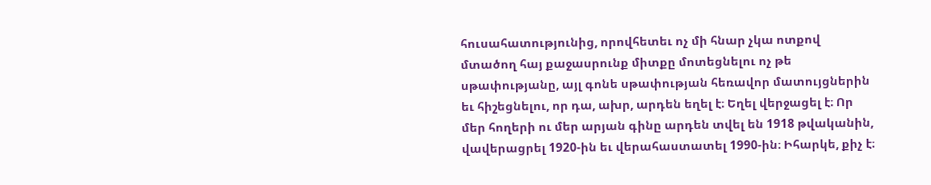հուսահատությունից, որովհետեւ ոչ մի հնար չկա ոտքով մտածող հայ քաջասրունք միտքը մոտեցնելու ոչ թե սթափությանը, այլ գոնե սթափության հեռավոր մատույցներին եւ հիշեցնելու, որ դա, ախր, արդեն եղել է։ Եղել վերջացել է։ Որ մեր հողերի ու մեր արյան գինը արդեն տվել են 1918 թվականին, վավերացրել 1920-ին եւ վերահաստատել 1990-ին։ Իհարկե, քիչ է։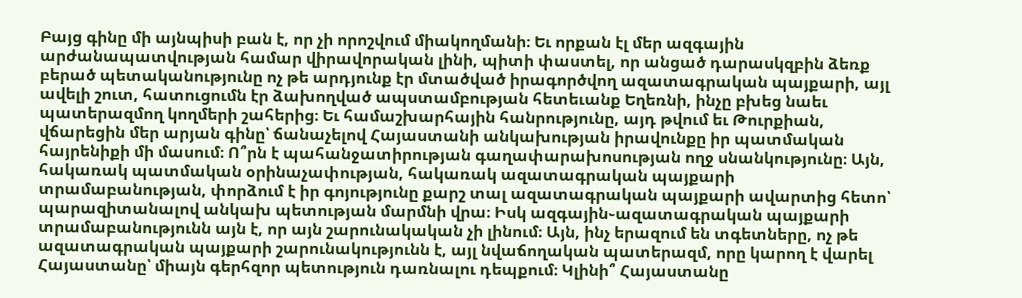Բայց գինը մի այնպիսի բան է, որ չի որոշվում միակողմանի։ Եւ որքան էլ մեր ազգային արժանապատվության համար վիրավորական լինի, պիտի փաստել, որ անցած դարասկզբին ձեռք բերած պետականությունը ոչ թե արդյունք էր մտածված իրագործվող ազատագրական պայքարի, այլ ավելի շուտ, հատուցումն էր ձախողված ապստամբության հետեւանք Եղեռնի, ինչը բխեց նաեւ պատերազմող կողմերի շահերից։ Եւ համաշխարհային հանրությունը, այդ թվում եւ Թուրքիան, վճարեցին մեր արյան գինը՝ ճանաչելով Հայաստանի անկախության իրավունքը իր պատմական հայրենիքի մի մասում։ Ո՞րն է պահանջատիրության գաղափարախոսության ողջ սնանկությունը։ Այն, հակառակ պատմական օրինաչափության, հակառակ ազատագրական պայքարի տրամաբանության, փորձում է իր գոյությունը քարշ տալ ազատագրական պայքարի ավարտից հետո՝ պարազիտանալով անկախ պետության մարմնի վրա։ Իսկ ազգային֊ազատագրական պայքարի տրամաբանությունն այն է, որ այն շարունակական չի լինում։ Այն, ինչ երազում են տգետները, ոչ թե ազատագրական պայքարի շարունակությունն է, այլ նվաճողական պատերազմ, որը կարող է վարել Հայաստանը՝ միայն գերհզոր պետություն դառնալու դեպքում։ Կլինի՞ Հայաստանը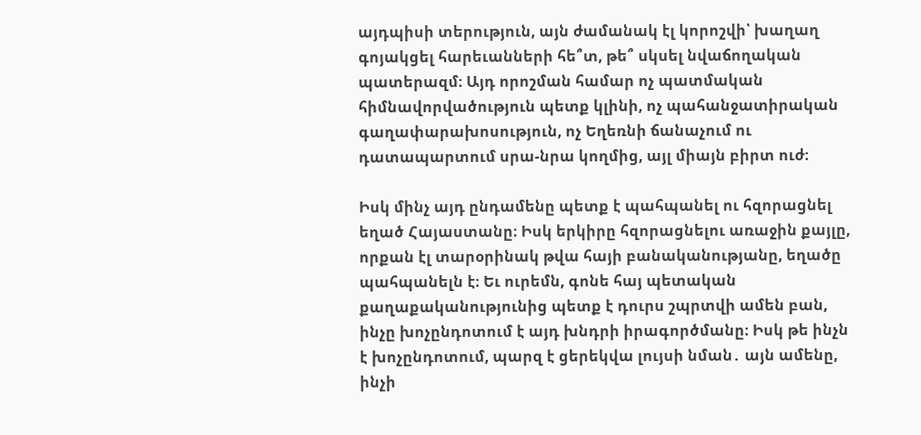այդպիսի տերություն, այն ժամանակ էլ կորոշվի՝ խաղաղ գոյակցել հարեւանների հե՞տ, թե՞ սկսել նվաճողական պատերազմ։ Այդ որոշման համար ոչ պատմական հիմնավորվածություն պետք կլինի, ոչ պահանջատիրական գաղափարախոսություն, ոչ Եղեռնի ճանաչում ու դատապարտում սրա-նրա կողմից, այլ միայն բիրտ ուժ։

Իսկ մինչ այդ ընդամենը պետք է պահպանել ու հզորացնել եղած Հայաստանը։ Իսկ երկիրը հզորացնելու առաջին քայլը, որքան էլ տարօրինակ թվա հայի բանականությանը, եղածը պահպանելն է։ Եւ ուրեմն, գոնե հայ պետական քաղաքականությունից պետք է դուրս շպրտվի ամեն բան, ինչը խոչընդոտում է այդ խնդրի իրագործմանը։ Իսկ թե ինչն է խոչընդոտում, պարզ է ցերեկվա լույսի նման․ այն ամենը, ինչի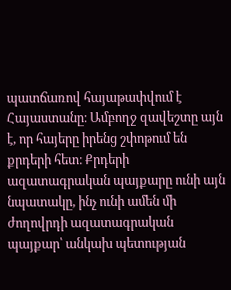պատճառով հայաթափվում է Հայաստանը։ Ամբողջ զավեշտը այն է, որ հայերը իրենց շփոթում են քրդերի հետ։ Քրդերի ազատագրական պայքարը ունի այն նպատակը, ինչ ունի ամեն մի ժողովրդի ազատագրական պայքար՝ անկախ պետության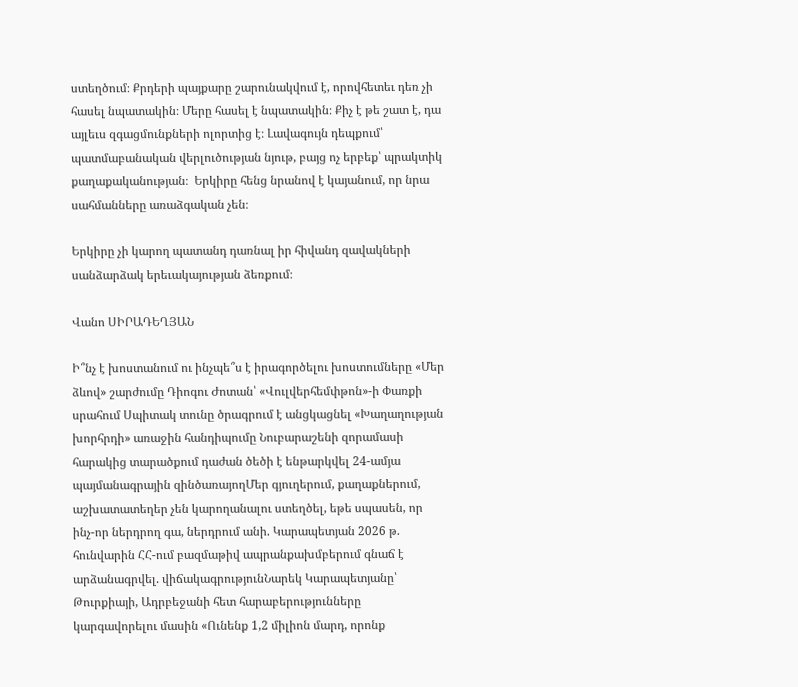ստեղծում։ Քրդերի պայքարը շարունակվում է, որովհետեւ դեռ չի հասել նպատակին։ Մերը հասել է նպատակին։ Քիչ է թե շատ է, դա այլեւս զգացմունքների ոլորտից է։ Լավագույն դեպքում՝ պատմաբանական վերլուծության նյութ, բայց ոչ երբեք՝ պրակտիկ քաղաքականության։  Երկիրը հենց նրանով է կայանում, որ նրա սահմանները առաձգական չեն։

Երկիրը չի կարող պատանդ դառնալ իր հիվանդ զավակների սանձարձակ երեւակայության ձեռքում։

Վանո ՍԻՐԱԴԵՂՅԱՆ

Ի՞նչ է խոստանում ու ինչպե՞ս է իրագործելու խոստումները «Մեր ձևով» շարժումը Դիոգու Ժոտան՝ «Վուլվերհեմփթոն»-ի Փառքի սրահում Սպիտակ տունը ծրագրում է անցկացնել «Խաղաղության խորհրդի» առաջին հանդիպումը Նուբարաշենի զորամասի հարակից տարածքում դաժան ծեծի է ենթարկվել 24-ամյա պայմանագրային զինծառայողՄեր գյուղերում, քաղաքներում, աշխատատեղեր չեն կարողանալու ստեղծել, եթե սպասեն, որ ինչ-որ ներդրող գա, ներդրում անի. Կարապետյան 2026 թ. հունվարին ՀՀ-ում բազմաթիվ ապրանքախմբերում գնաճ է արձանագրվել. վիճակագրությունՆարեկ Կարապետյանը՝ Թուրքիայի, Ադրբեջանի հետ հարաբերությունները կարգավորելու մասին «Ունենք 1,2 միլիոն մարդ, որոնք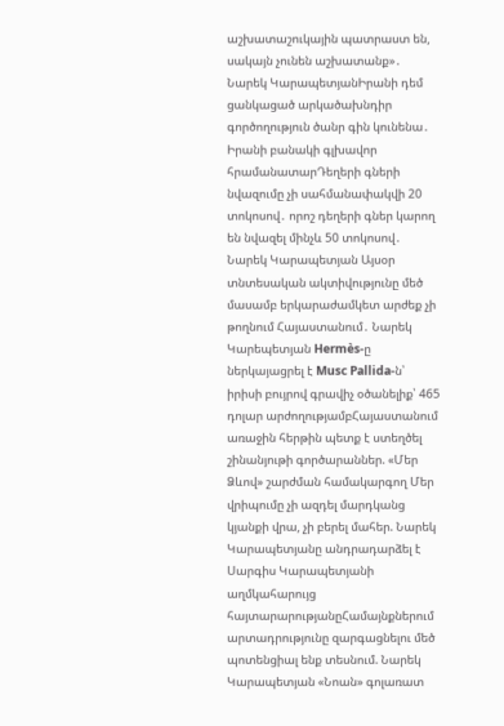աշխատաշուկային պատրաստ են, սակայն չունեն աշխատանք»․ Նարեկ ԿարապետյանԻրանի դեմ ցանկացած արկածախնդիր գործողություն ծանր գին կունենա․ Իրանի բանակի գլխավոր հրամանատարԴեղերի գների նվազումը չի սահմանափակվի 20 տոկոսով․ որոշ դեղերի գներ կարող են նվազել մինչև 50 տոկոսով․ Նարեկ Կարապետյան Այսօր տնտեսական ակտիվությունը մեծ մասամբ երկարաժամկետ արժեք չի թողնում Հայաստանում․ Նարեկ Կարեպետյան Hermès-ը ներկայացրել է Musc Pallida-ն՝ իրիսի բույրով գրավիչ օծանելիք՝ 465 դոլար արժողությամբՀայաստանում առաջին հերթին պետք է ստեղծել շինանյութի գործարաններ. «Մեր Ձևով» շարժման համակարգող Մեր վրիպումը չի ազդել մարդկանց կյանքի վրա, չի բերել մահեր. Նարեկ Կարապետյանը անդրադարձել է Սարգիս Կարապետյանի աղմկահարույց հայտարարությանըՀամայնքներում արտադրությունը զարգացնելու մեծ պոտենցիալ ենք տեսնում. Նարեկ Կարապետյան «Նոան» գոլառատ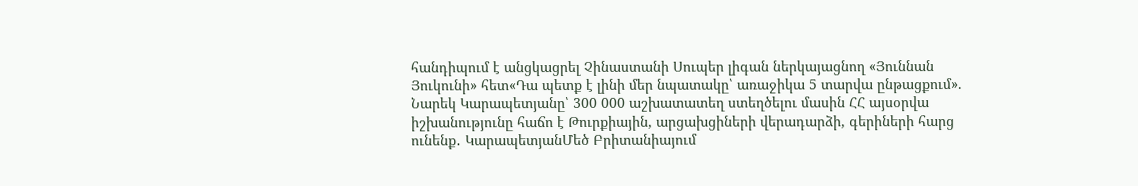հանդիպում է անցկացրել Չինաստանի Սուպեր լիգան ներկայացնող «Յուննան Յուկունի» հետ«Դա պետք է լինի մեր նպատակը՝ առաջիկա 5 տարվա ընթացքում». Նարեկ Կարապետյանը՝ 300 000 աշխատատեղ ստեղծելու մասին ՀՀ այսօրվա իշխանությունը հաճո է Թուրքիային, արցախցիների վերադարձի, գերիների հարց ունենք․ ԿարապետյանՄեծ Բրիտանիայում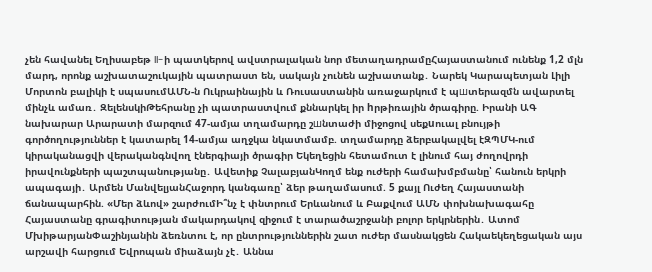չեն հավանել Եղիսաբեթ II-ի պատկերով ավստրալական նոր մետաղադրամըՀայաստանում ունենք 1,2 մլն մարդ, որոնք աշխատաշուկային պատրաստ են, սակայն չունեն աշխատանք․ Նարեկ Կարապետյան Լիլի Մորտոն բալիկի է սպասումԱՄՆ-ն Ուկրաինային և Ռուսաստանին առաջարկում է պшտերազմն ավարտել մինչև ամառ․ ԶելենսկիԹեհրանը չի պատրաստվում քննարկել իր hրթիռային ծրագիրը. Իրանի ԱԳ նախարար Արարատի մարզում 47-ամյա տղամարդը շшնտաժի միջոցով սեքuուալ բնույթի գործողություններ է կատարել 14-ամյա աղջկա նկատմամբ. տղամարդը ձերբակալվել էԶՊՄԿ-ում կիրականացվի վերականգնվող էներգիայի ծրագիր Եկեղեցին հետամուտ է լինում հայ ժողովրդի իրավունքների պաշտպանությանը․ Ավետիք ՉալաբյանԿողմ ենք ուժերի համախմբմանը՝ հանուն երկրի ապագայի․ Արմեն ՄանվելյանՀաջորդ կանգառը՝ ձեր թաղամասում. 5 քայլ Ուժեղ Հայաստանի ճանապարհին. «Մեր ձևով» շարժումԻ՞նչ է փնտրում Երևանում և Բաքվում ԱՄՆ փոխնախագահը Հայաստանը գրագիտության մակարդակով զիջում է տարածաշրջանի բոլոր երկրներին․ Ատոմ ՄխիթարյանՓաշինյանին ձեռնտու է, որ ընտրություններին շատ ուժեր մասնակցեն Հակաեկեղեցական այս արշավի հարցում Եվրոպան միաձայն չէ․ Աննա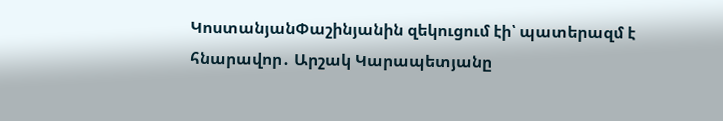ԿոստանյանՓաշինյանին զեկուցում էի՝ պատերազմ է հնարավոր․ Արշակ Կարապետյանը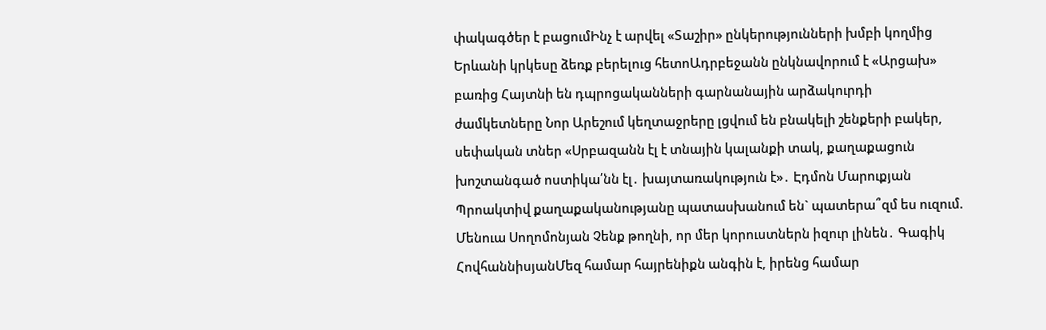փակագծեր է բացումԻնչ է արվել «Տաշիր» ընկերությունների խմբի կողմից Երևանի կրկեսը ձեռք բերելուց հետոԱդրբեջանն ընկնավորում է «Արցախ» բառից Հայտնի են դպրոցականների գարնանային արձակուրդի ժամկետները Նոր Արեշում կեղտաջրերը լցվում են բնակելի շենքերի բակեր, սեփական տներ «Սրբազանն էլ է տնային կալանքի տակ, քաղաքացուն խոշտանգած ոստիկա՛նն էլ․ խայտառակություն է»․ Էդմոն Մարուքյան Պրոակտիվ քաղաքականությանը պատասխանում են` պատերա՞զմ ես ուզում. Մենուա Սողոմոնյան Չենք թողնի, որ մեր կորուստներն իզուր լինեն․ Գագիկ ՀովհաննիսյանՄեզ համար հայրենիքն անգին է, իրենց համար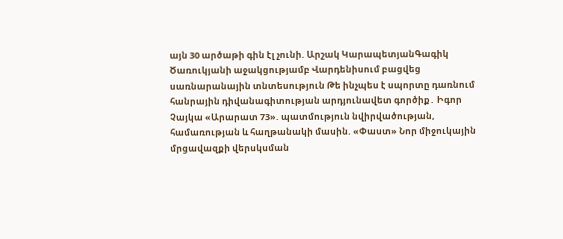այն 30 արծաթի գին էլ չունի. Արշակ ԿարապետյանԳագիկ Ծառուկյանի աջակցությամբ Վարդենիսում բացվեց սառնարանային տնտեսություն Թե ինչպես է սպորտը դառնում հանրային դիվանագիտության արդյունավետ գործիք․ Իգոր Չայկա «Արարատ 73». պատմություն նվիրվածության, համառության և հաղթանակի մասին. «Փաստ» Նոր միջուկային մրցավազքի վերսկսման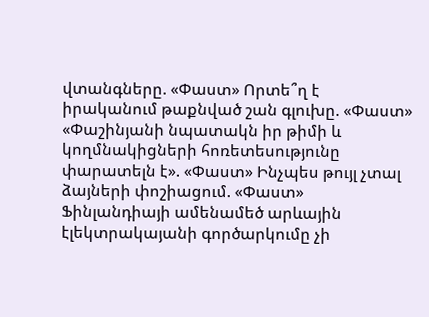վտանգները. «Փաստ» Որտե՞ղ է իրականում թաքնված շան գլուխը. «Փաստ» «Փաշինյանի նպատակն իր թիմի և կողմնակիցների հոռետեսությունը փարատելն է». «Փաստ» Ինչպես թույլ չտալ ձայների փոշիացում. «Փաստ» Ֆինլանդիայի ամենամեծ արևային էլեկտրակայանի գործարկումը չի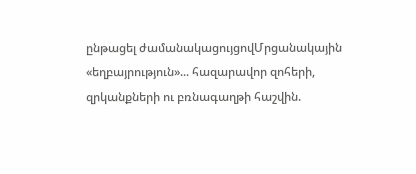ընթացել ժամանակացույցովՄրցանակային «եղբայրություն»... հազարավոր զոհերի, զրկանքների ու բռնագաղթի հաշվին.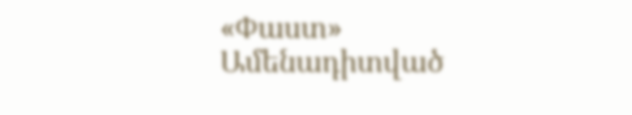«Փաստ»
Ամենադիտված